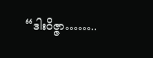“ဒါးဝိဇ္ဇာ……..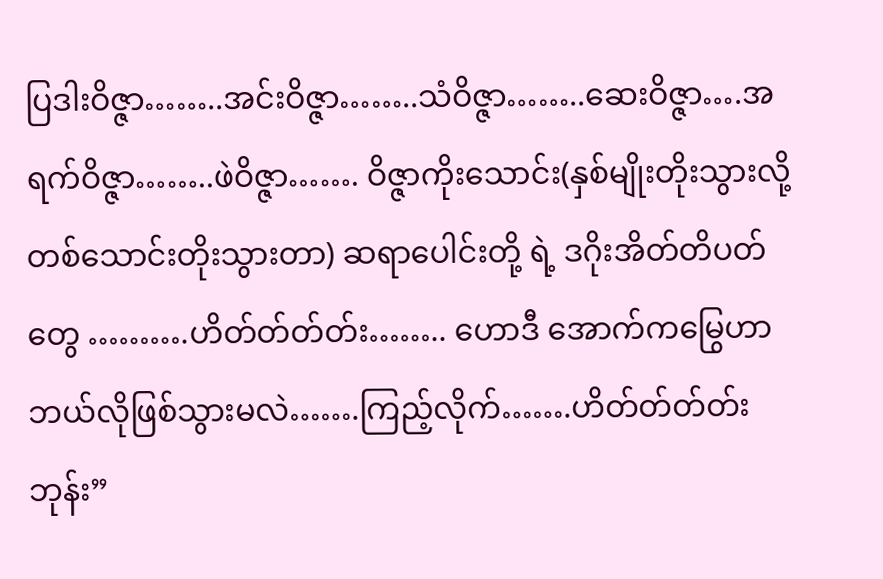ပြဒါးဝိဇ္ဇာ……..အင်းဝိဇ္ဇာ……..သံဝိဇ္ဇာ……..ဆေးဝိဇ္ဇာ….အရက်ဝိဇ္ဇာ……..ဖဲဝိဇ္ဇာ……. ဝိဇ္ဇာကိုးသောင်း(နှစ်မျိုးတိုးသွားလို့ တစ်သောင်းတိုးသွားတာ) ဆရာပေါင်းတို့ ရဲ့ ဒဂိုးအိတ်တိပတ်တွေ ……….ဟိတ်တ်တ်တ်း…….. ဟောဒီ အောက်ကမြွေဟာ ဘယ်လိုဖြစ်သွားမလဲ…….ကြည့်လိုက်…….ဟိတ်တ်တ်တ်း  ဘုန်း”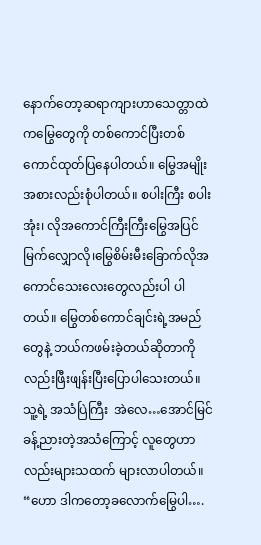နောက်တော့ဆရာကျားဟာသေတ္တာထဲကမြွေတွေကို တစ်ကောင်ပြီးတစ်ကောင်ထုတ်ပြနေပါတယ်။ မြွေအမျိုးအစားလည်းစုံပါတယ်။ စပါးကြီး စပါးအုံး၊ လိုအကောင်ကြီးကြီးမြွေအပြင် မြက်လျှောလို၊မြွေစိမ်းမီးခြောက်လိုအကောင်သေးလေးတွေလည်းပါ ပါတယ်။ မြွေတစ်ကောင်ချင်းရဲ့အမည်တွေနဲ့ ဘယ်ကဖမ်းခဲ့တယ်ဆိုတာကိုလည်းဖြီးဖျန်းပြီးပြောပါသေးတယ်။ သူ့ရဲ့ အသံပြဲကြီး  အဲလေ…အောင်မြင်ခန့်ညားတဲ့အသံကြောင့် လူတွေဟာလည်းများသထက် များလာပါတယ်။ “ဟော ဒါကတော့ခလောက်မြွေပါ….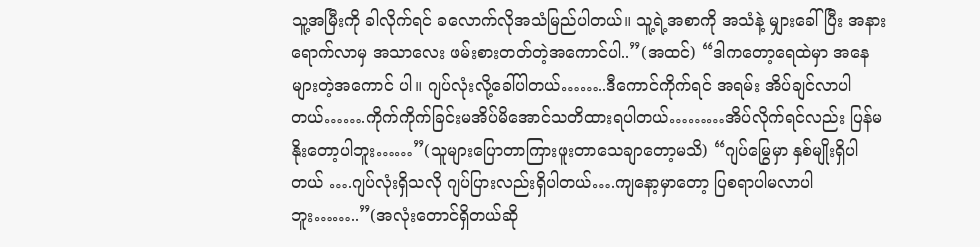သူ့အမြီးကို ခါလိုက်ရင် ခလောက်လိုအသံမြည်ပါတယ်။ သူ့ရဲ့အစာကို အသံနဲ့ မျှားခေါ်ပြီး အနားရောက်လာမှ အသာလေး ဖမ်းစားတတ်တဲ့အကောင်ပါ..”(အထင်) “ဒါကတော့ရေထဲမှာ အနေများတဲ့အကောင် ပါ။ ဂျပ်လုံးလို့ခေါ်ပါတယ်……..ဒီကောင်ကိုက်ရင် အရမ်း အိပ်ချင်လာပါတယ်…….ကိုက်ကိုက်ခြင်းမအိပ်မိအောင်သတိထားရပါတယ်………အိပ်လိုက်ရင်လည်း ပြန်မနိုးတော့ပါဘူး……”(သူများပြောတာကြားဖူးတာသေချာတော့မသိ) “ဂျပ်မြွေမှာ နှစ်မျိုးရှိပါတယ် ….ဂျပ်လုံးရှိသလို ဂျပ်ပြားလည်းရှိပါတယ်….ကျနော့မှာတော့ ပြစရာပါမလာပါဘူး……..”(အလုံးတောင်ရှိတယ်ဆို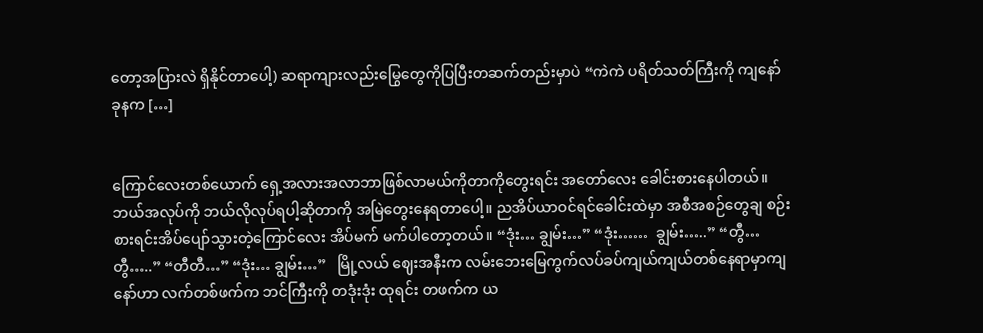တော့အပြားလဲ ရှိနိုင်တာပေါ့) ဆရာကျားလည်းမြွေတွေကိုပြပြီးတဆက်တည်းမှာပဲ “ကဲကဲ ပရိတ်သတ်ကြီးကို ကျနော် ခုနက […]


ကြောင်လေးတစ်ယောက် ရှေ့အလားအလာဘာဖြစ်လာမယ်ကိုတာကိုတွေးရင်း အတော်လေး ခေါင်းစားနေပါတယ်။ ဘယ်အလုပ်ကို ဘယ်လိုလုပ်ရပါ့ဆိုတာကို အမြဲတွေးနေရတာပေါ့။ ညအိပ်ယာဝင်ရင်ခေါင်းထဲမှာ အစီအစဉ်တွေချ စဉ်းစားရင်းအိပ်ပျော်သွားတဲ့ကြောင်လေး အိပ်မက် မက်ပါတော့တယ်။ “ဒုံး… ချွမ်း…” “ဒုံး……  ချွမ်း…..” “တွီ…တွီ…..” “တီတီ…” “ဒုံး… ချွမ်း…”   မြို့လယ် ဈေးအနီးက လမ်းဘေးမြေကွက်လပ်ခပ်ကျယ်ကျယ်တစ်နေရာမှာကျနော်ဟာ လက်တစ်ဖက်က ဘင်ကြီးကို တဒုံးဒုံး ထုရင်း တဖက်က ယ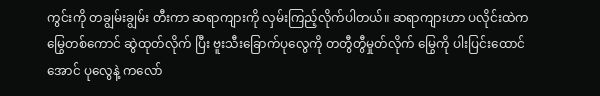ကွင်းကို တချွမ်းချွမ်း တီးကာ ဆရာကျားကို လှမ်းကြည့်လိုက်ပါတယ်။ ဆရာကျားဟာ ပလိုင်းထဲကမြွေတစ်ကောင် ဆွဲထုတ်လိုက် ပြီး ဗူးသီးခြောက်ပုလွေကို တတွီတွီမှုတ်လိုက် မြွေကို ပါးပြင်းထောင်အောင် ပုလွေနဲ့ ကလော်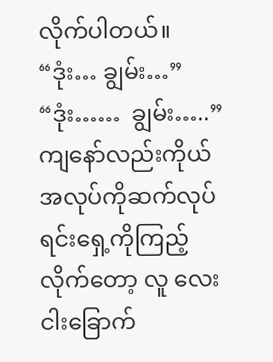လိုက်ပါတယ်။ “ဒုံး… ချွမ်း…” “ဒုံး……  ချွမ်း…..” ကျနော်လည်းကိုယ်အလုပ်ကိုဆက်လုပ်ရင်းရှေ့ကိုကြည့်လိုက်တော့ လူ လေးငါးခြောက်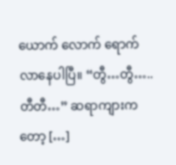ယောက် လောက် ရောက်လာနေပါပြီ။ “တွီ…တွီ…..တီတီ…” ဆရာကျားကတော့ […]